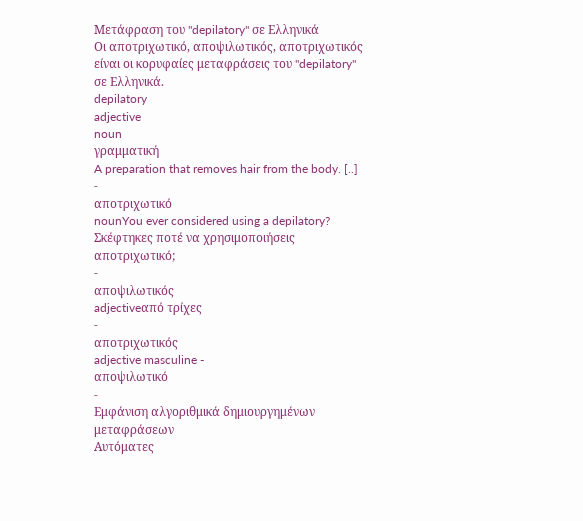Μετάφραση του "depilatory" σε Ελληνικά
Οι αποτριχωτικό, αποψιλωτικός, αποτριχωτικός είναι οι κορυφαίες μεταφράσεις του "depilatory" σε Ελληνικά.
depilatory
adjective
noun
γραμματική
A preparation that removes hair from the body. [..]
-
αποτριχωτικό
nounYou ever considered using a depilatory?
Σκέφτηκες ποτέ να χρησιμοποιήσεις αποτριχωτικό;
-
αποψιλωτικός
adjectiveαπό τρίχες
-
αποτριχωτικός
adjective masculine -
αποψιλωτικό
-
Εμφάνιση αλγοριθμικά δημιουργημένων μεταφράσεων
Αυτόματες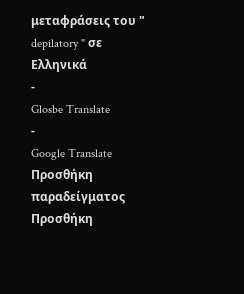μεταφράσεις του " depilatory " σε Ελληνικά
-
Glosbe Translate
-
Google Translate
Προσθήκη παραδείγματος
Προσθήκη